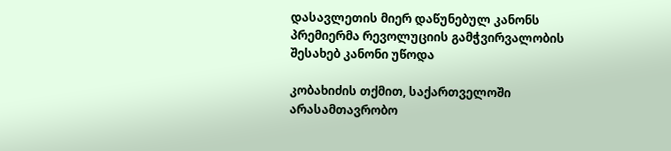დასავლეთის მიერ დაწუნებულ კანონს პრემიერმა რევოლუციის გამჭვირვალობის შესახებ კანონი უწოდა

კობახიძის თქმით, საქართველოში არასამთავრობო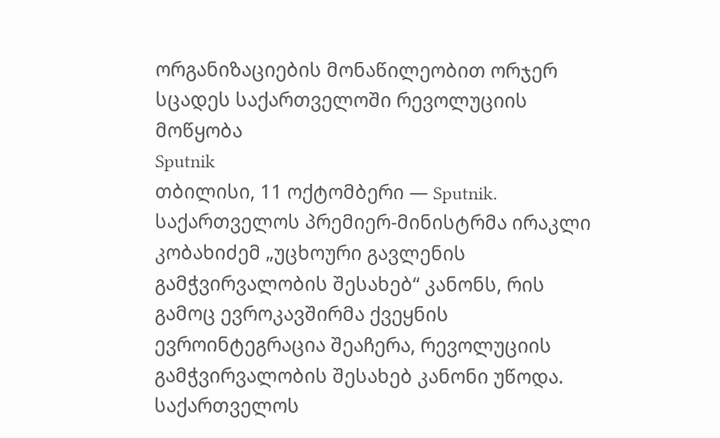ორგანიზაციების მონაწილეობით ორჯერ სცადეს საქართველოში რევოლუციის მოწყობა
Sputnik
თბილისი, 11 ოქტომბერი — Sputnik. საქართველოს პრემიერ-მინისტრმა ირაკლი კობახიძემ „უცხოური გავლენის გამჭვირვალობის შესახებ“ კანონს, რის გამოც ევროკავშირმა ქვეყნის ევროინტეგრაცია შეაჩერა, რევოლუციის გამჭვირვალობის შესახებ კანონი უწოდა.
საქართველოს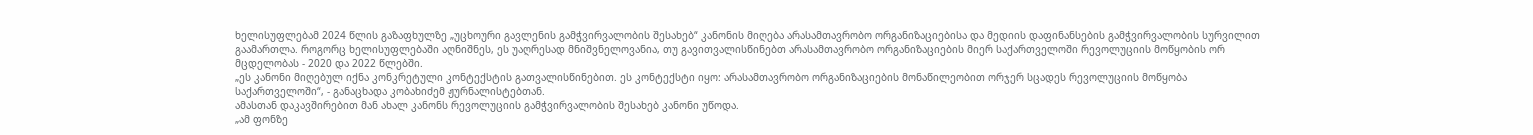ხელისუფლებამ 2024 წლის გაზაფხულზე „უცხოური გავლენის გამჭვირვალობის შესახებ“ კანონის მიღება არასამთავრობო ორგანიზაციებისა და მედიის დაფინანსების გამჭვირვალობის სურვილით გაამართლა. როგორც ხელისუფლებაში აღნიშნეს, ეს უაღრესად მნიშვნელოვანია, თუ გავითვალისწინებთ არასამთავრობო ორგანიზაციების მიერ საქართველოში რევოლუციის მოწყობის ორ მცდელობას - 2020 და 2022 წლებში.
„ეს კანონი მიღებულ იქნა კონკრეტული კონტექსტის გათვალისწინებით. ეს კონტექსტი იყო: არასამთავრობო ორგანიზაციების მონაწილეობით ორჯერ სცადეს რევოლუციის მოწყობა საქართველოში“, - განაცხადა კობახიძემ ჟურნალისტებთან.
ამასთან დაკავშირებით მან ახალ კანონს რევოლუციის გამჭვირვალობის შესახებ კანონი უწოდა.
„ამ ფონზე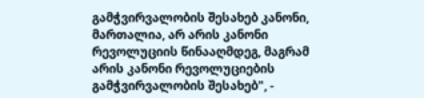გამჭვირვალობის შესახებ კანონი, მართალია, არ არის კანონი რევოლუციის წინააღმდეგ, მაგრამ არის კანონი რევოლუციების გამჭვირვალობის შესახებ", -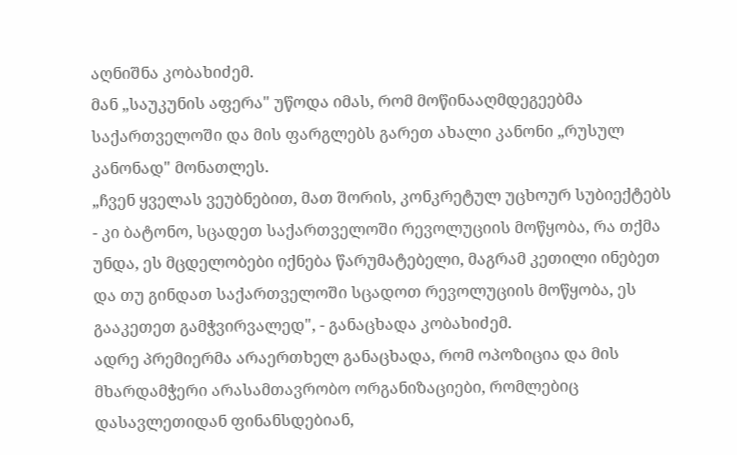აღნიშნა კობახიძემ.
მან „საუკუნის აფერა" უწოდა იმას, რომ მოწინააღმდეგეებმა საქართველოში და მის ფარგლებს გარეთ ახალი კანონი „რუსულ კანონად" მონათლეს.
„ჩვენ ყველას ვეუბნებით, მათ შორის, კონკრეტულ უცხოურ სუბიექტებს - კი ბატონო, სცადეთ საქართველოში რევოლუციის მოწყობა, რა თქმა უნდა, ეს მცდელობები იქნება წარუმატებელი, მაგრამ კეთილი ინებეთ და თუ გინდათ საქართველოში სცადოთ რევოლუციის მოწყობა, ეს გააკეთეთ გამჭვირვალედ", - განაცხადა კობახიძემ.
ადრე პრემიერმა არაერთხელ განაცხადა, რომ ოპოზიცია და მის მხარდამჭერი არასამთავრობო ორგანიზაციები, რომლებიც დასავლეთიდან ფინანსდებიან,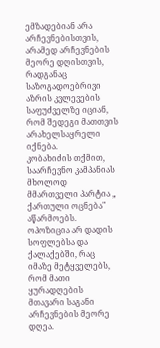ემზადებიან არა არჩევნებისთვის, არამედ არჩევნების მეორე დღისთვის, რადგანაც საზოგადოებრივი აზრის კვლევების საფუძველზე იციან, რომ შედეგი მათთვის არახელსაყრელი იქნება.
კობახიძის თქმით, საარჩევნო კამპანიას მხოლოდ მმართველი პარტია „ ქართული ოცნება" აწარმოებს. ოპოზიცია არ დადის სოფლებსა და ქალაქებში, რაც იმაზე მეტყველებს, რომ მათი ყურადღების მთავარი საგანი არჩევნების მეორე დღეა.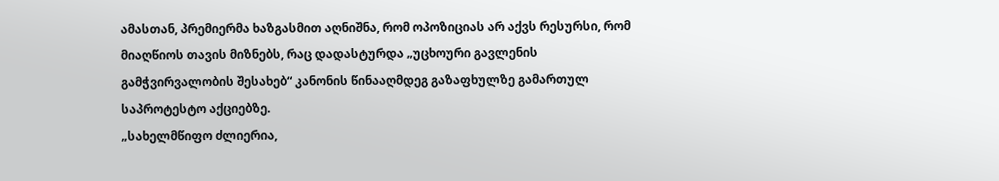ამასთან, პრემიერმა ხაზგასმით აღნიშნა, რომ ოპოზიციას არ აქვს რესურსი, რომ მიაღწიოს თავის მიზნებს, რაც დადასტურდა „უცხოური გავლენის გამჭვირვალობის შესახებ“ კანონის წინააღმდეგ გაზაფხულზე გამართულ საპროტესტო აქციებზე.
„სახელმწიფო ძლიერია,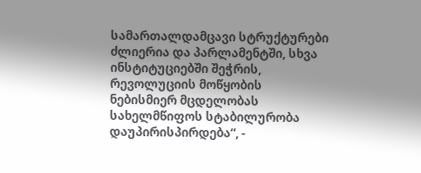სამართალდამცავი სტრუქტურები ძლიერია და პარლამენტში, სხვა ინსტიტუციებში შეჭრის, რევოლუციის მოწყობის ნებისმიერ მცდელობას სახელმწიფოს სტაბილურობა დაუპირისპირდება“, -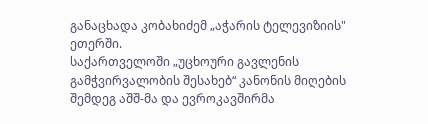განაცხადა კობახიძემ „აჭარის ტელევიზიის" ეთერში.
საქართველოში „უცხოური გავლენის გამჭვირვალობის შესახებ“ კანონის მიღების შემდეგ აშშ-მა და ევროკავშირმა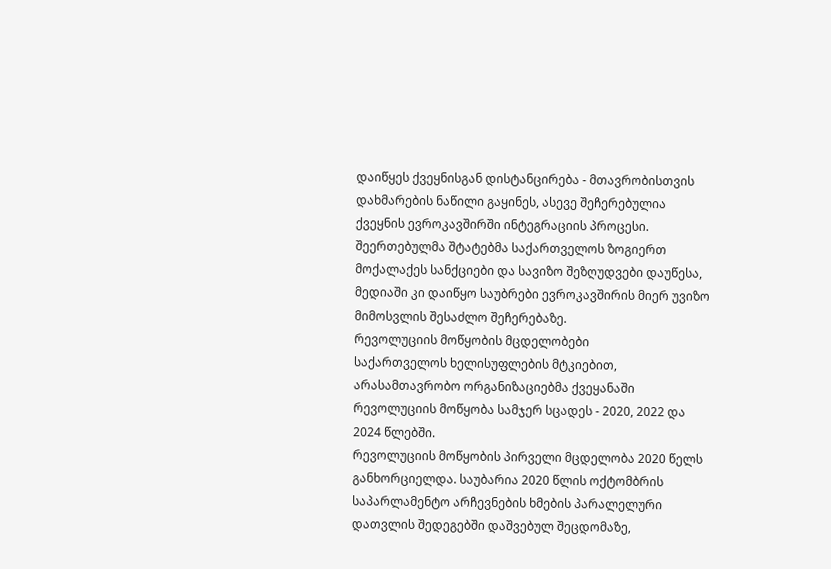დაიწყეს ქვეყნისგან დისტანცირება - მთავრობისთვის დახმარების ნაწილი გაყინეს, ასევე შეჩერებულია ქვეყნის ევროკავშირში ინტეგრაციის პროცესი. შეერთებულმა შტატებმა საქართველოს ზოგიერთ მოქალაქეს სანქციები და სავიზო შეზღუდვები დაუწესა, მედიაში კი დაიწყო საუბრები ევროკავშირის მიერ უვიზო მიმოსვლის შესაძლო შეჩერებაზე.
რევოლუციის მოწყობის მცდელობები
საქართველოს ხელისუფლების მტკიებით, არასამთავრობო ორგანიზაციებმა ქვეყანაში რევოლუციის მოწყობა სამჯერ სცადეს - 2020, 2022 და 2024 წლებში.
რევოლუციის მოწყობის პირველი მცდელობა 2020 წელს განხორციელდა. საუბარია 2020 წლის ოქტომბრის საპარლამენტო არჩევნების ხმების პარალელური დათვლის შედეგებში დაშვებულ შეცდომაზე,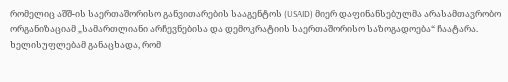რომელიც აშშ-ის საერთაშორისო განვითარების სააგენტოს (USAID) მიერ დაფინანსებულმა არასამთავრობო ორგანიზაციამ „სამართლიანი არჩევნებისა და დემოკრატიის საერთაშორისო საზოგადოება“ ჩაატარა.
ხელისუფლებამ განაცხადა, რომ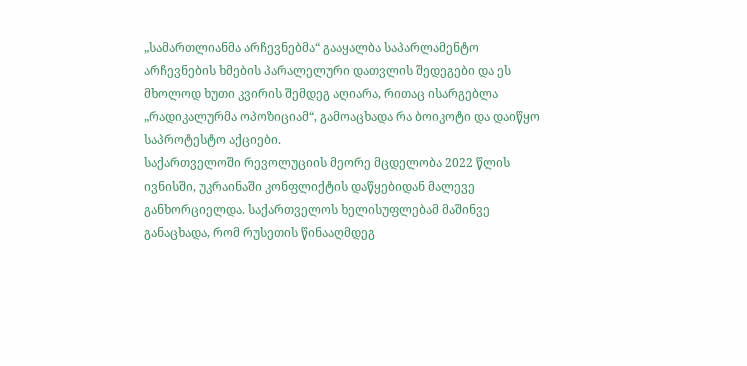„სამართლიანმა არჩევნებმა“ გააყალბა საპარლამენტო არჩევნების ხმების პარალელური დათვლის შედეგები და ეს მხოლოდ ხუთი კვირის შემდეგ აღიარა, რითაც ისარგებლა „რადიკალურმა ოპოზიციამ“, გამოაცხადა რა ბოიკოტი და დაიწყო საპროტესტო აქციები.
საქართველოში რევოლუციის მეორე მცდელობა 2022 წლის ივნისში, უკრაინაში კონფლიქტის დაწყებიდან მალევე განხორციელდა. საქართველოს ხელისუფლებამ მაშინვე განაცხადა, რომ რუსეთის წინააღმდეგ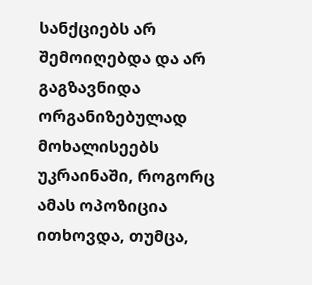სანქციებს არ შემოიღებდა და არ გაგზავნიდა ორგანიზებულად მოხალისეებს უკრაინაში, როგორც ამას ოპოზიცია ითხოვდა, თუმცა,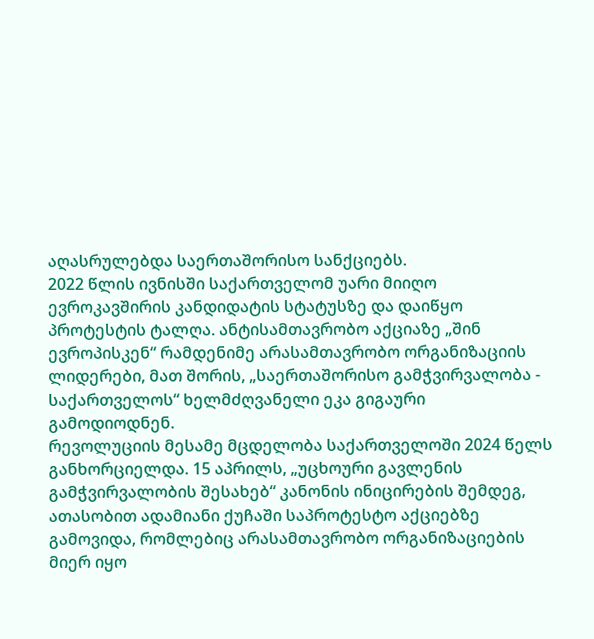აღასრულებდა საერთაშორისო სანქციებს.
2022 წლის ივნისში საქართველომ უარი მიიღო ევროკავშირის კანდიდატის სტატუსზე და დაიწყო პროტესტის ტალღა. ანტისამთავრობო აქციაზე „შინ ევროპისკენ“ რამდენიმე არასამთავრობო ორგანიზაციის ლიდერები, მათ შორის, „საერთაშორისო გამჭვირვალობა - საქართველოს“ ხელმძღვანელი ეკა გიგაური გამოდიოდნენ.
რევოლუციის მესამე მცდელობა საქართველოში 2024 წელს განხორციელდა. 15 აპრილს, „უცხოური გავლენის გამჭვირვალობის შესახებ“ კანონის ინიცირების შემდეგ, ათასობით ადამიანი ქუჩაში საპროტესტო აქციებზე გამოვიდა, რომლებიც არასამთავრობო ორგანიზაციების მიერ იყო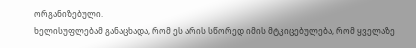ორგანიზებული.
ხელისუფლებამ განაცხადა, რომ ეს არის სწორედ იმის მტკიცებულება, რომ ყველაზე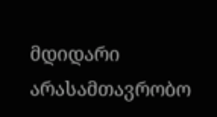მდიდარი არასამთავრობო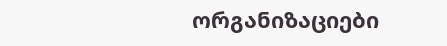ორგანიზაციები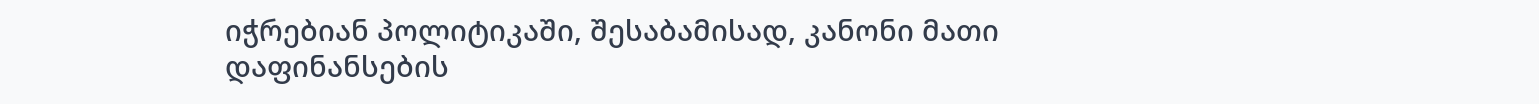იჭრებიან პოლიტიკაში, შესაბამისად, კანონი მათი დაფინანსების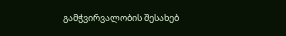გამჭვირვალობის შესახებ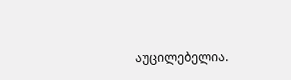აუცილებელია.